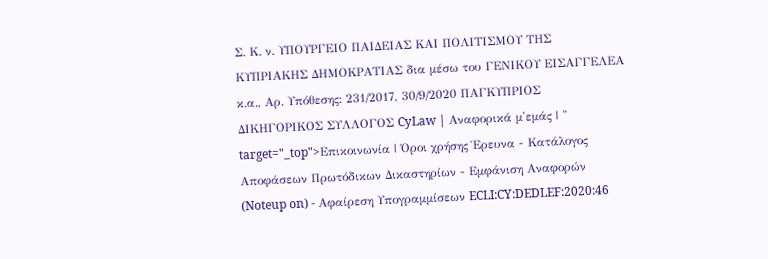Σ. Κ. ν. ΥΠΟΥΡΓΕΙΟ ΠΑΙΔΕΙΑΣ ΚΑΙ ΠΟΛΙΤΙΣΜΟΥ ΤΗΣ ΚΥΠΡΙΑΚΗΣ ΔΗΜΟΚΡΑΤΙΑΣ δια μέσω του ΓΕΝΙΚΟΥ ΕΙΣΑΓΓΕΛΕΑ κ.α., Αρ. Υπόθεσης: 231/2017, 30/9/2020 ΠΑΓΚΥΠΡΙΟΣ ΔΙΚΗΓΟΡΙΚΟΣ ΣΥΛΛΟΓΟΣ CyLaw | Αναφορικά μ'εμάς | " target="_top">Επικοινωνία | Όροι χρήσης Έρευνα - Κατάλογος Αποφάσεων Πρωτόδικων Δικαστηρίων - Εμφάνιση Αναφορών (Noteup on) - Αφαίρεση Υπογραμμίσεων ECLI:CY:DEDLEF:2020:46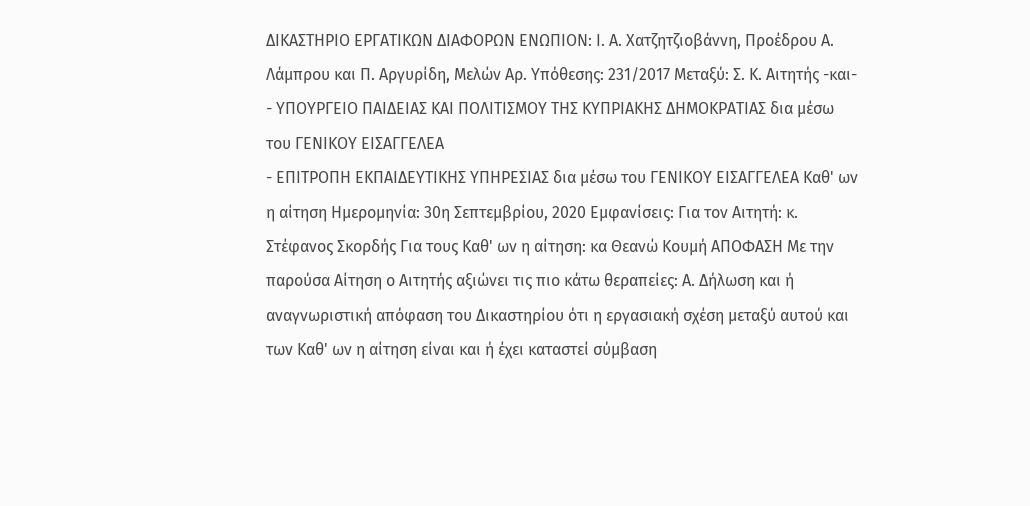ΔΙΚΑΣΤΗΡΙΟ ΕΡΓΑΤΙΚΩΝ ΔΙΑΦΟΡΩΝ ΕΝΩΠΙΟΝ: Ι. Α. Χατζητζιοβάννη, Προέδρου Α. Λάμπρου και Π. Αργυρίδη, Μελών Αρ. Υπόθεσης: 231/2017 Μεταξύ: Σ. Κ. Αιτητής -και-
- ΥΠΟΥΡΓΕΙΟ ΠΑΙΔΕΙΑΣ ΚΑΙ ΠΟΛΙΤΙΣΜΟΥ ΤΗΣ ΚΥΠΡΙΑΚΗΣ ΔΗΜΟΚΡΑΤΙΑΣ δια μέσω του ΓΕΝΙΚΟΥ ΕΙΣΑΓΓΕΛΕΑ
- ΕΠΙΤΡΟΠΗ ΕΚΠΑΙΔΕΥΤΙΚΗΣ ΥΠΗΡΕΣΙΑΣ δια μέσω του ΓΕΝΙΚΟΥ ΕΙΣΑΓΓΕΛΕΑ Καθ' ων η αίτηση Ημερομηνία: 30η Σεπτεμβρίου, 2020 Εμφανίσεις: Για τον Αιτητή: κ. Στέφανος Σκορδής Για τους Καθ' ων η αίτηση: κα Θεανώ Κουμή ΑΠΟΦΑΣΗ Με την παρούσα Αίτηση ο Αιτητής αξιώνει τις πιο κάτω θεραπείες: Α. Δήλωση και ή αναγνωριστική απόφαση του Δικαστηρίου ότι η εργασιακή σχέση μεταξύ αυτού και των Καθ' ων η αίτηση είναι και ή έχει καταστεί σύμβαση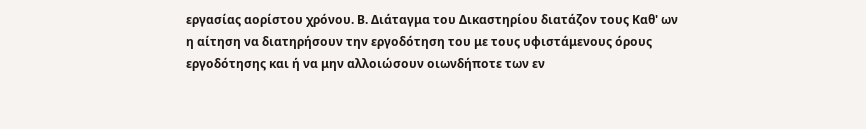εργασίας αορίστου χρόνου. Β. Διάταγμα του Δικαστηρίου διατάζον τους Καθ' ων η αίτηση να διατηρήσουν την εργοδότηση του με τους υφιστάμενους όρους εργοδότησης και ή να μην αλλοιώσουν οιωνδήποτε των εν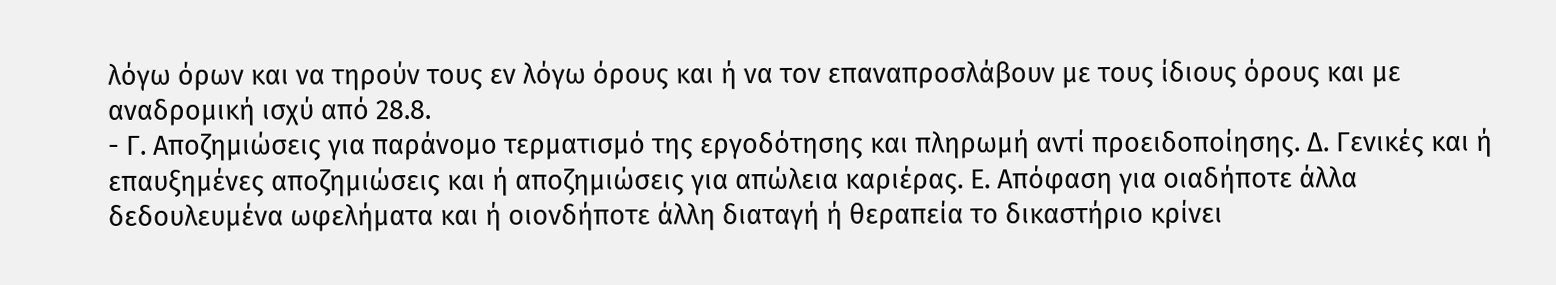λόγω όρων και να τηρούν τους εν λόγω όρους και ή να τον επαναπροσλάβουν με τους ίδιους όρους και με αναδρομική ισχύ από 28.8.
- Γ. Αποζημιώσεις για παράνομο τερματισμό της εργοδότησης και πληρωμή αντί προειδοποίησης. Δ. Γενικές και ή επαυξημένες αποζημιώσεις και ή αποζημιώσεις για απώλεια καριέρας. Ε. Απόφαση για οιαδήποτε άλλα δεδουλευμένα ωφελήματα και ή οιονδήποτε άλλη διαταγή ή θεραπεία το δικαστήριο κρίνει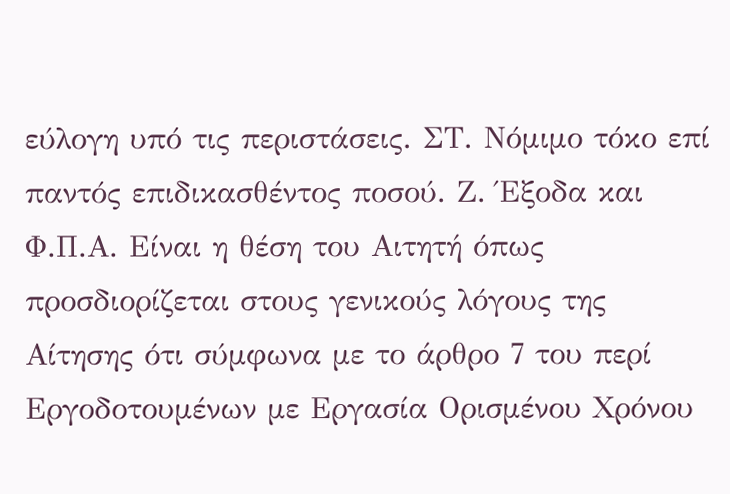εύλογη υπό τις περιστάσεις. ΣΤ. Νόμιμο τόκο επί παντός επιδικασθέντος ποσού. Ζ. Έξοδα και Φ.Π.Α. Είναι η θέση του Αιτητή όπως προσδιορίζεται στους γενικούς λόγους της Αίτησης ότι σύμφωνα με το άρθρο 7 του περί Εργοδοτουμένων με Εργασία Ορισμένου Χρόνου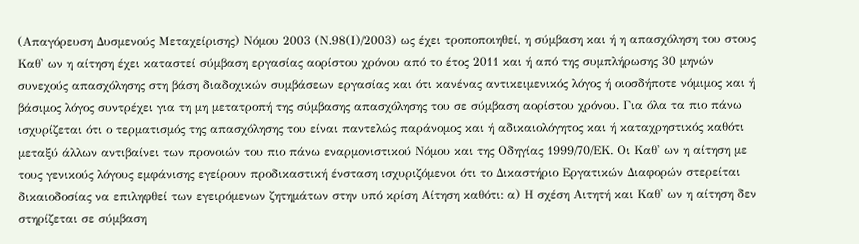(Απαγόρευση Δυσμενούς Μεταχείρισης) Νόμου 2003 (Ν.98(Ι)/2003) ως έχει τροποποιηθεί, η σύμβαση και ή η απασχόληση του στους Καθ' ων η αίτηση έχει καταστεί σύμβαση εργασίας αορίστου χρόνου από το έτος 2011 και ή από της συμπλήρωσης 30 μηνών συνεχούς απασχόλησης στη βάση διαδοχικών συμβάσεων εργασίας και ότι κανένας αντικειμενικός λόγος ή οιοσδήποτε νόμιμος και ή βάσιμος λόγος συντρέχει για τη μη μετατροπή της σύμβασης απασχόλησης του σε σύμβαση αορίστου χρόνου. Για όλα τα πιο πάνω ισχυρίζεται ότι ο τερματισμός της απασχόλησης του είναι παντελώς παράνομος και ή αδικαιολόγητος και ή καταχρηστικός καθότι μεταξύ άλλων αντιβαίνει των προνοιών του πιο πάνω εναρμονιστικού Νόμου και της Οδηγίας 1999/70/ΕΚ. Οι Καθ' ων η αίτηση με τους γενικούς λόγους εμφάνισης εγείρουν προδικαστική ένσταση ισχυριζόμενοι ότι το Δικαστήριο Εργατικών Διαφορών στερείται δικαιοδοσίας να επιληφθεί των εγειρόμενων ζητημάτων στην υπό κρίση Αίτηση καθότι: α) Η σχέση Αιτητή και Καθ' ων η αίτηση δεν στηρίζεται σε σύμβαση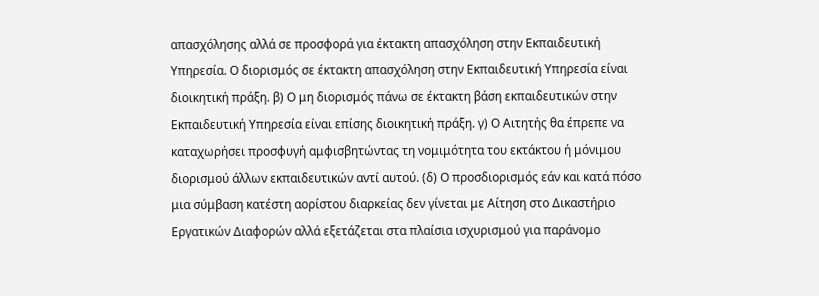απασχόλησης αλλά σε προσφορά για έκτακτη απασχόληση στην Εκπαιδευτική Υπηρεσία. Ο διορισμός σε έκτακτη απασχόληση στην Εκπαιδευτική Υπηρεσία είναι διοικητική πράξη. β) Ο μη διορισμός πάνω σε έκτακτη βάση εκπαιδευτικών στην Εκπαιδευτική Υπηρεσία είναι επίσης διοικητική πράξη. γ) Ο Αιτητής θα έπρεπε να καταχωρήσει προσφυγή αμφισβητώντας τη νομιμότητα του εκτάκτου ή μόνιμου διορισμού άλλων εκπαιδευτικών αντί αυτού. (δ) Ο προσδιορισμός εάν και κατά πόσο μια σύμβαση κατέστη αορίστου διαρκείας δεν γίνεται με Αίτηση στο Δικαστήριο Εργατικών Διαφορών αλλά εξετάζεται στα πλαίσια ισχυρισμού για παράνομο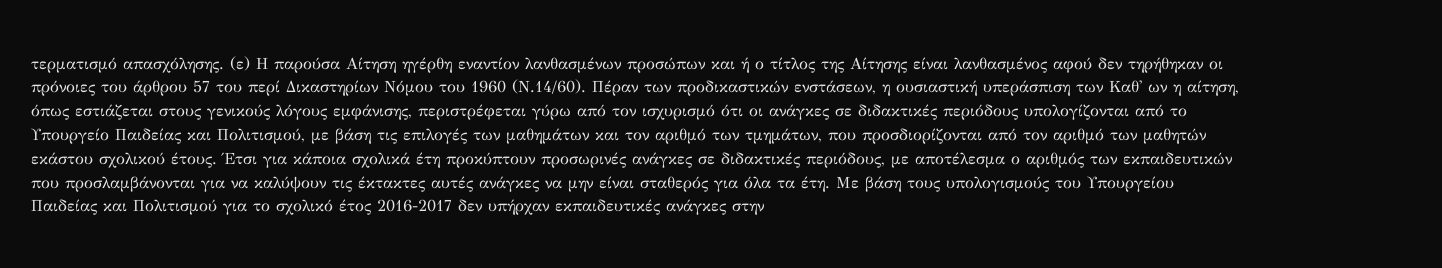τερματισμό απασχόλησης. (ε) Η παρούσα Αίτηση ηγέρθη εναντίον λανθασμένων προσώπων και ή ο τίτλος της Αίτησης είναι λανθασμένος αφού δεν τηρήθηκαν οι πρόνοιες του άρθρου 57 του περί Δικαστηρίων Νόμου του 1960 (Ν.14/60). Πέραν των προδικαστικών ενστάσεων, η ουσιαστική υπεράσπιση των Καθ' ων η αίτηση, όπως εστιάζεται στους γενικούς λόγους εμφάνισης, περιστρέφεται γύρω από τον ισχυρισμό ότι οι ανάγκες σε διδακτικές περιόδους υπολογίζονται από το Υπουργείο Παιδείας και Πολιτισμού, με βάση τις επιλογές των μαθημάτων και τον αριθμό των τμημάτων, που προσδιορίζονται από τον αριθμό των μαθητών εκάστου σχολικού έτους. Έτσι για κάποια σχολικά έτη προκύπτουν προσωρινές ανάγκες σε διδακτικές περιόδους, με αποτέλεσμα ο αριθμός των εκπαιδευτικών που προσλαμβάνονται για να καλύψουν τις έκτακτες αυτές ανάγκες να μην είναι σταθερός για όλα τα έτη. Με βάση τους υπολογισμούς του Υπουργείου Παιδείας και Πολιτισμού για το σχολικό έτος 2016-2017 δεν υπήρχαν εκπαιδευτικές ανάγκες στην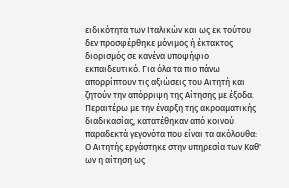ειδικότητα των Ιταλικών και ως εκ τούτου δεν προσφέρθηκε μόνιμος ή έκτακτος διορισμός σε κανένα υποψήφιο εκπαιδευτικό. Για όλα τα πιο πάνω απορρίπτουν τις αξιώσεις του Αιτητή και ζητούν την απόρριψη της Αίτησης με έξοδα. Περαιτέρω με την έναρξη της ακροαματικής διαδικασίας, κατατέθηκαν από κοινού παραδεκτά γεγονότα που είναι τα ακόλουθα: Ο Αιτητής εργάστηκε στην υπηρεσία των Καθ' ων η αίτηση ως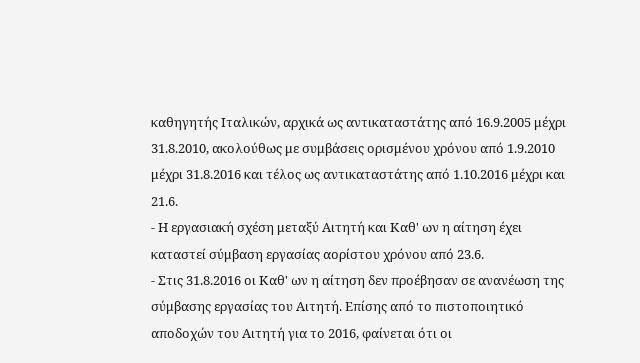καθηγητής Ιταλικών, αρχικά ως αντικαταστάτης από 16.9.2005 μέχρι 31.8.2010, ακολούθως με συμβάσεις ορισμένου χρόνου από 1.9.2010 μέχρι 31.8.2016 και τέλος ως αντικαταστάτης από 1.10.2016 μέχρι και 21.6.
- Η εργασιακή σχέση μεταξύ Αιτητή και Καθ' ων η αίτηση έχει καταστεί σύμβαση εργασίας αορίστου χρόνου από 23.6.
- Στις 31.8.2016 οι Καθ' ων η αίτηση δεν προέβησαν σε ανανέωση της σύμβασης εργασίας του Αιτητή. Επίσης από το πιστοποιητικό αποδοχών του Αιτητή για το 2016, φαίνεται ότι οι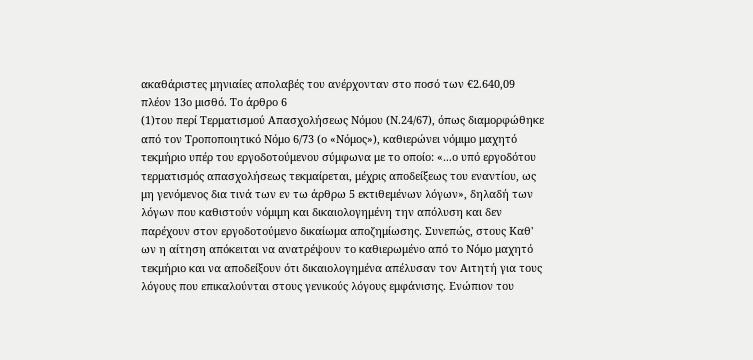ακαθάριστες μηνιαίες απολαβές του ανέρχονταν στο ποσό των €2.640,09 πλέον 13ο μισθό. Το άρθρο 6
(1)του περί Τερματισμού Απασχολήσεως Νόμου (Ν.24/67), όπως διαμορφώθηκε από τον Τροποποιητικό Νόμο 6/73 (ο «Νόμος»), καθιερώνει νόμιμο μαχητό τεκμήριο υπέρ του εργοδοτούμενου σύμφωνα με το οποίο: «...ο υπό εργοδότου τερματισμός απασχολήσεως τεκμαίρεται, μέχρις αποδείξεως του εναντίου, ως μη γενόμενος δια τινά των εν τω άρθρω 5 εκτιθεμένων λόγων», δηλαδή των λόγων που καθιστούν νόμιμη και δικαιολογημένη την απόλυση και δεν παρέχουν στον εργοδοτούμενο δικαίωμα αποζημίωσης. Συνεπώς, στους Καθ' ων η αίτηση απόκειται να ανατρέψουν το καθιερωμένο από το Νόμο μαχητό τεκμήριο και να αποδείξουν ότι δικαιολογημένα απέλυσαν τον Αιτητή για τους λόγους που επικαλούνται στους γενικούς λόγους εμφάνισης. Ενώπιον του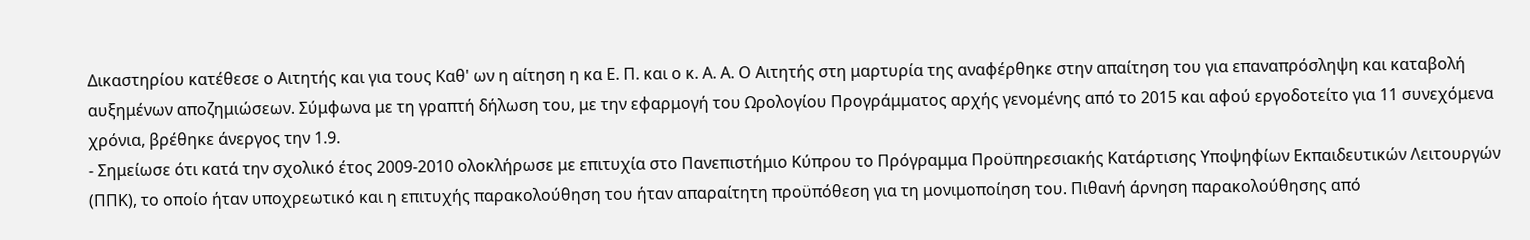Δικαστηρίου κατέθεσε ο Αιτητής και για τους Καθ' ων η αίτηση η κα Ε. Π. και ο κ. Α. Α. Ο Αιτητής στη μαρτυρία της αναφέρθηκε στην απαίτηση του για επαναπρόσληψη και καταβολή αυξημένων αποζημιώσεων. Σύμφωνα με τη γραπτή δήλωση του, με την εφαρμογή του Ωρολογίου Προγράμματος αρχής γενομένης από το 2015 και αφού εργοδοτείτο για 11 συνεχόμενα χρόνια, βρέθηκε άνεργος την 1.9.
- Σημείωσε ότι κατά την σχολικό έτος 2009-2010 ολοκλήρωσε με επιτυχία στο Πανεπιστήμιο Κύπρου το Πρόγραμμα Προϋπηρεσιακής Κατάρτισης Υποψηφίων Εκπαιδευτικών Λειτουργών (ΠΠΚ), το οποίο ήταν υποχρεωτικό και η επιτυχής παρακολούθηση του ήταν απαραίτητη προϋπόθεση για τη μονιμοποίηση του. Πιθανή άρνηση παρακολούθησης από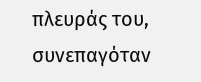πλευράς του, συνεπαγόταν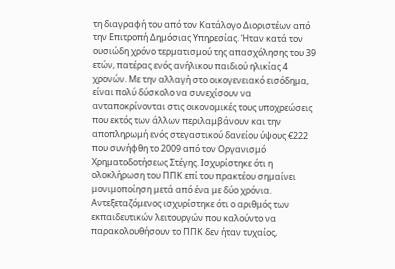τη διαγραφή του από τον Κατάλογο Διοριστέων από την Επιτροπή Δημόσιας Υπηρεσίας. Ήταν κατά τον ουσιώδη χρόνο τερματισμού της απασχόλησης του 39 ετών, πατέρας ενός ανήλικου παιδιού ηλικίας 4 χρονών. Με την αλλαγή στο οικογενειακό εισόδημα, είναι πολύ δύσκολο να συνεχίσουν να ανταποκρίνονται στις οικονομικές τους υποχρεώσεις που εκτός των άλλων περιλαμβάνουν και την αποπληρωμή ενός στεγαστικού δανείου ύψους €222 που συνήφθη το 2009 από τον Οργανισμό Χρηματοδοτήσεως Στέγης. Ισχυρίστηκε ότι η ολοκλήρωση του ΠΠΚ επί του πρακτέου σημαίνει μονιμοποίηση μετά από ένα με δύο χρόνια. Αντεξεταζόμενος ισχυρίστηκε ότι ο αριθμός των εκπαιδευτικών λειτουργών που καλούντο να παρακολουθήσουν το ΠΠΚ δεν ήταν τυχαίος,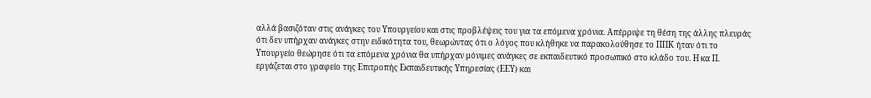αλλά βασιζόταν στις ανάγκες του Υπουργείου και στις προβλέψεις του για τα επόμενα χρόνια. Απέρριψε τη θέση της άλλης πλευράς ότι δεν υπήρχαν ανάγκες στην ειδικότητα του, θεωρώντας ότι ο λόγος που κλήθηκε να παρακολούθησε το ΠΠΚ ήταν ότι το Υπουργείο θεώρησε ότι τα επόμενα χρόνια θα υπήρχαν μόνιμες ανάγκες σε εκπαιδευτικό προσωπικό στο κλάδο του. Η κα Π. εργάζεται στο γραφείο της Επιτροπής Εκπαιδευτικής Υπηρεσίας (ΕΕΥ) και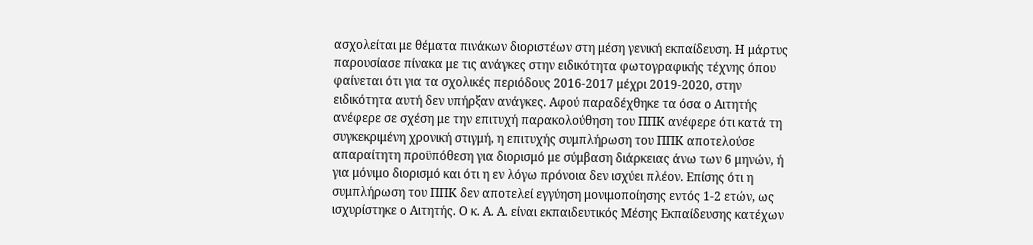ασχολείται με θέματα πινάκων διοριστέων στη μέση γενική εκπαίδευση. Η μάρτυς παρουσίασε πίνακα με τις ανάγκες στην ειδικότητα φωτογραφικής τέχνης όπου φαίνεται ότι για τα σχολικές περιόδους 2016-2017 μέχρι 2019-2020, στην ειδικότητα αυτή δεν υπήρξαν ανάγκες. Αφού παραδέχθηκε τα όσα ο Αιτητής ανέφερε σε σχέση με την επιτυχή παρακολούθηση του ΠΠΚ ανέφερε ότι κατά τη συγκεκριμένη χρονική στιγμή, η επιτυχής συμπλήρωση του ΠΠΚ αποτελούσε απαραίτητη προϋπόθεση για διορισμό με σύμβαση διάρκειας άνω των 6 μηνών, ή για μόνιμο διορισμό και ότι η εν λόγω πρόνοια δεν ισχύει πλέον. Επίσης ότι η συμπλήρωση του ΠΠΚ δεν αποτελεί εγγύηση μονιμοποίησης εντός 1-2 ετών, ως ισχυρίστηκε ο Αιτητής. Ο κ. Α. Α. είναι εκπαιδευτικός Μέσης Εκπαίδευσης κατέχων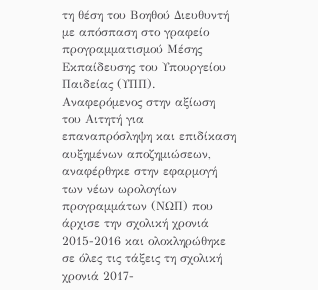τη θέση του Βοηθού Διευθυντή με απόσπαση στο γραφείο προγραμματισμού Μέσης Εκπαίδευσης του Υπουργείου Παιδείας (ΥΠΠ). Αναφερόμενος στην αξίωση του Αιτητή για επαναπρόσληψη και επιδίκαση αυξημένων αποζημιώσεων, αναφέρθηκε στην εφαρμογή των νέων ωρολογίων προγραμμάτων (ΝΩΠ) που άρχισε την σχολική χρονιά 2015-2016 και ολοκληρώθηκε σε όλες τις τάξεις τη σχολική χρονιά 2017-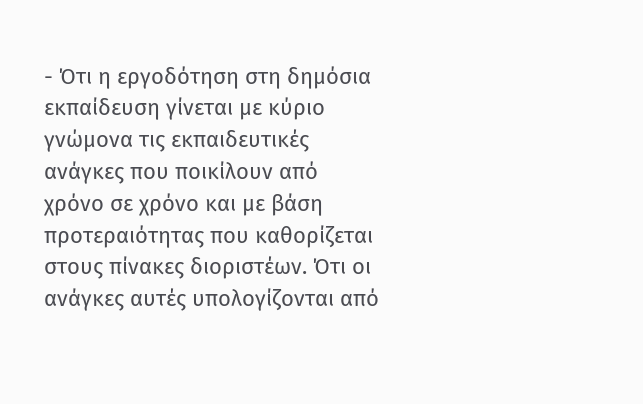- Ότι η εργοδότηση στη δημόσια εκπαίδευση γίνεται με κύριο γνώμονα τις εκπαιδευτικές ανάγκες που ποικίλουν από χρόνο σε χρόνο και με βάση προτεραιότητας που καθορίζεται στους πίνακες διοριστέων. Ότι οι ανάγκες αυτές υπολογίζονται από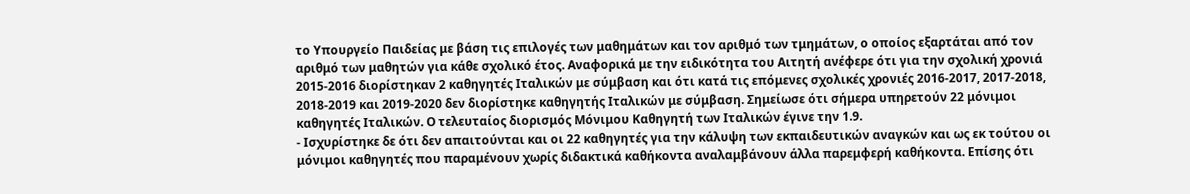το Υπουργείο Παιδείας με βάση τις επιλογές των μαθημάτων και τον αριθμό των τμημάτων, ο οποίος εξαρτάται από τον αριθμό των μαθητών για κάθε σχολικό έτος. Αναφορικά με την ειδικότητα του Αιτητή ανέφερε ότι για την σχολική χρονιά 2015-2016 διορίστηκαν 2 καθηγητές Ιταλικών με σύμβαση και ότι κατά τις επόμενες σχολικές χρονιές 2016-2017, 2017-2018, 2018-2019 και 2019-2020 δεν διορίστηκε καθηγητής Ιταλικών με σύμβαση. Σημείωσε ότι σήμερα υπηρετούν 22 μόνιμοι καθηγητές Ιταλικών. Ο τελευταίος διορισμός Μόνιμου Καθηγητή των Ιταλικών έγινε την 1.9.
- Ισχυρίστηκε δε ότι δεν απαιτούνται και οι 22 καθηγητές για την κάλυψη των εκπαιδευτικών αναγκών και ως εκ τούτου οι μόνιμοι καθηγητές που παραμένουν χωρίς διδακτικά καθήκοντα αναλαμβάνουν άλλα παρεμφερή καθήκοντα. Επίσης ότι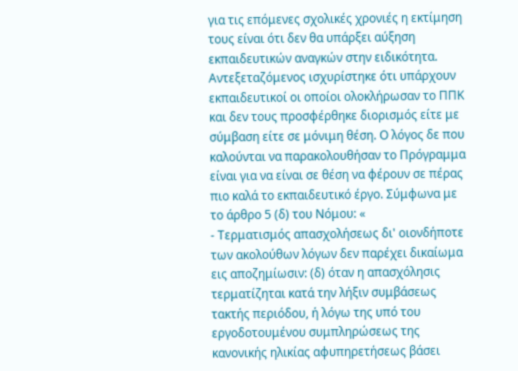για τις επόμενες σχολικές χρονιές η εκτίμηση τους είναι ότι δεν θα υπάρξει αύξηση εκπαιδευτικών αναγκών στην ειδικότητα. Αντεξεταζόμενος ισχυρίστηκε ότι υπάρχουν εκπαιδευτικοί οι οποίοι ολοκλήρωσαν το ΠΠΚ και δεν τους προσφέρθηκε διορισμός είτε με σύμβαση είτε σε μόνιμη θέση. Ο λόγος δε που καλούνται να παρακολουθήσαν το Πρόγραμμα είναι για να είναι σε θέση να φέρουν σε πέρας πιο καλά το εκπαιδευτικό έργο. Σύμφωνα με το άρθρο 5 (δ) του Νόμου: «
- Τερματισμός απασχολήσεως δι' οιονδήποτε των ακολούθων λόγων δεν παρέχει δικαίωμα εις αποζημίωσιν: (δ) όταν η απασχόλησις τερματίζηται κατά την λήξιν συμβάσεως τακτής περιόδου, ή λόγω της υπό του εργοδοτουμένου συμπληρώσεως της κανονικής ηλικίας αφυπηρετήσεως βάσει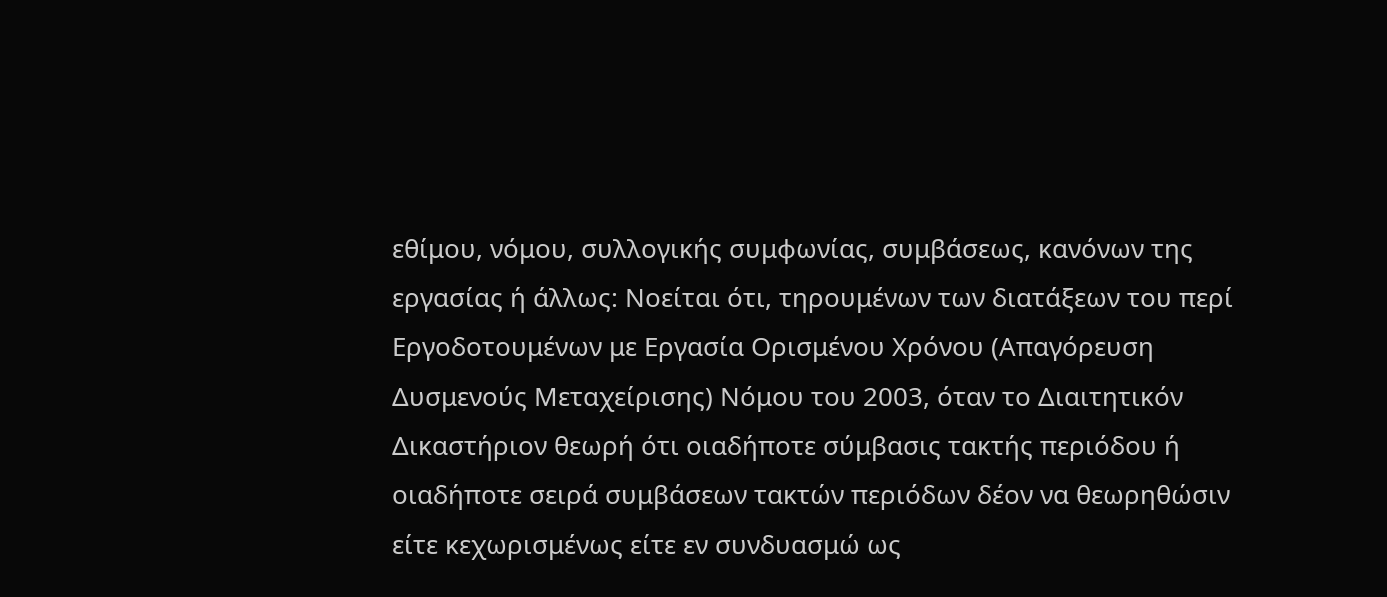εθίμου, νόμου, συλλογικής συμφωνίας, συμβάσεως, κανόνων της εργασίας ή άλλως: Νοείται ότι, τηρουμένων των διατάξεων του περί Εργοδοτουμένων με Εργασία Ορισμένου Χρόνου (Απαγόρευση Δυσμενούς Μεταχείρισης) Νόμου του 2003, όταν το Διαιτητικόν Δικαστήριον θεωρή ότι οιαδήποτε σύμβασις τακτής περιόδου ή οιαδήποτε σειρά συμβάσεων τακτών περιόδων δέον να θεωρηθώσιν είτε κεχωρισμένως είτε εν συνδυασμώ ως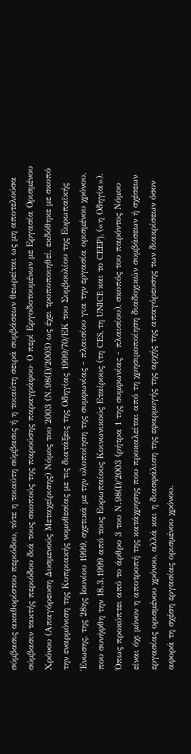σύμβασις ακαθορίστου περιόδου, τότε η τοιαύτη σύμβασις ή η τοιαύτη σειρά συμβάσεων θεωρείται ως μη αποτελούσα σύμβασιν τακτής περιόδου διά τους σκοπούς της παρούσης παραγράφου· Ο περί Εργοδοτουμένων με Εργασία Ορισμένου Χρόνου (Απαγόρευση Δυσμενούς Μεταχείρισης) Νόμος του 2003 (Ν.98(Ι)/2003) ως έχει τροποποιηθεί, εκδόθηκε με σκοπό την εναρμόνιση της Κυπριακής νομοθεσίας με τις διατάξεις της Οδηγίας 1999/70/ΕΚ του Συμβουλίου της Ευρωπαϊκής Ένωσης, της 28ης Ιουνίου 1999, σχετικά με την υλοποίηση της συμφωνίας - πλαισίου για την εργασία ορισμένου χρόνου, που συνήφθη την 18.3.1999 από τους Ευρωπαίους Κοινωνικούς Εταίρους (τη CES, τη UNICE και το CEEP), («η Οδηγία»). Όπως προκύπτει από το άρθρο 3 του Ν.98(Ι)/2003 (ρήτρα 1 της συμφωνίας - πλαισίου), σκοπός του παρόντος Νόμου είναι όχι μόνον η αποτροπή της κατάχρησης που προκαλείται από τη χρησιμοποίηση διαδοχικών συμβάσεων ή σχέσεων εργασίας ορισμένου χρόνου, αλλά και η διασφάλιση της εφαρμογής της αρχής της απαγόρευσης των διακρίσεων όσον αφορά τη σχέση εργασίας ορισμένου χρόνου.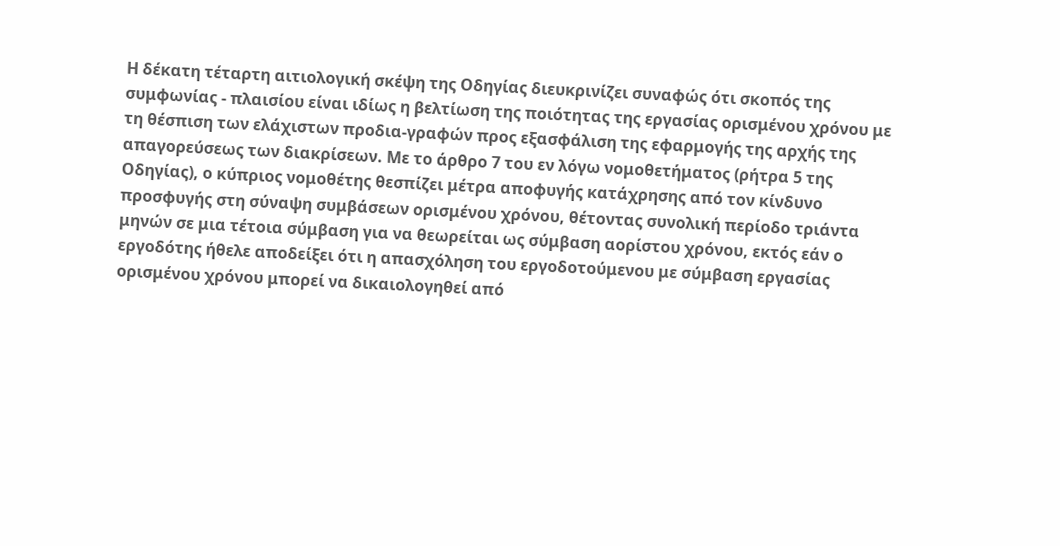Η δέκατη τέταρτη αιτιολογική σκέψη της Οδηγίας διευκρινίζει συναφώς ότι σκοπός της συμφωνίας - πλαισίου είναι ιδίως η βελτίωση της ποιότητας της εργασίας ορισμένου χρόνου με τη θέσπιση των ελάχιστων προδια-γραφών προς εξασφάλιση της εφαρμογής της αρχής της απαγορεύσεως των διακρίσεων. Με το άρθρο 7 του εν λόγω νομοθετήματος (ρήτρα 5 της Οδηγίας), ο κύπριος νομοθέτης θεσπίζει μέτρα αποφυγής κατάχρησης από τον κίνδυνο προσφυγής στη σύναψη συμβάσεων ορισμένου χρόνου, θέτοντας συνολική περίοδο τριάντα μηνών σε μια τέτοια σύμβαση για να θεωρείται ως σύμβαση αορίστου χρόνου, εκτός εάν ο εργοδότης ήθελε αποδείξει ότι η απασχόληση του εργοδοτούμενου με σύμβαση εργασίας ορισμένου χρόνου μπορεί να δικαιολογηθεί από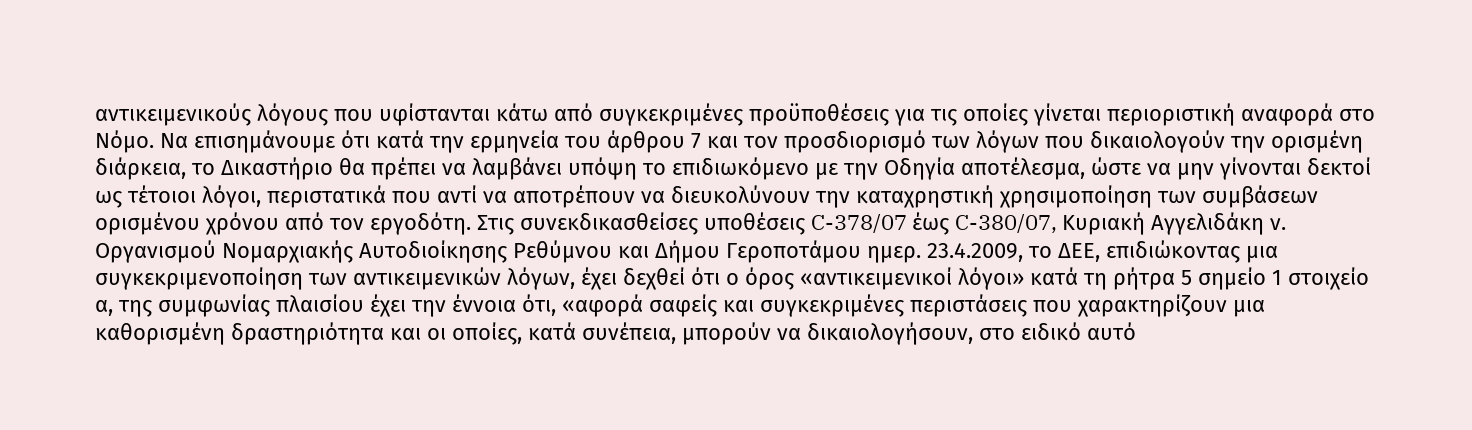αντικειμενικούς λόγους που υφίστανται κάτω από συγκεκριμένες προϋποθέσεις για τις οποίες γίνεται περιοριστική αναφορά στο Νόμο. Να επισημάνουμε ότι κατά την ερμηνεία του άρθρου 7 και τον προσδιορισμό των λόγων που δικαιολογούν την ορισμένη διάρκεια, το Δικαστήριο θα πρέπει να λαμβάνει υπόψη το επιδιωκόμενο με την Οδηγία αποτέλεσμα, ώστε να μην γίνονται δεκτοί ως τέτοιοι λόγοι, περιστατικά που αντί να αποτρέπουν να διευκολύνουν την καταχρηστική χρησιμοποίηση των συμβάσεων ορισμένου χρόνου από τον εργοδότη. Στις συνεκδικασθείσες υποθέσεις C-378/07 έως C-380/07, Κυριακή Αγγελιδάκη ν. Οργανισμού Νομαρχιακής Αυτοδιοίκησης Ρεθύμνου και Δήμου Γεροποτάμου ημερ. 23.4.2009, το ΔΕΕ, επιδιώκοντας μια συγκεκριμενοποίηση των αντικειμενικών λόγων, έχει δεχθεί ότι ο όρος «αντικειμενικοί λόγοι» κατά τη ρήτρα 5 σημείο 1 στοιχείο α, της συμφωνίας πλαισίου έχει την έννοια ότι, «αφορά σαφείς και συγκεκριμένες περιστάσεις που χαρακτηρίζουν μια καθορισμένη δραστηριότητα και οι οποίες, κατά συνέπεια, μπορούν να δικαιολογήσουν, στο ειδικό αυτό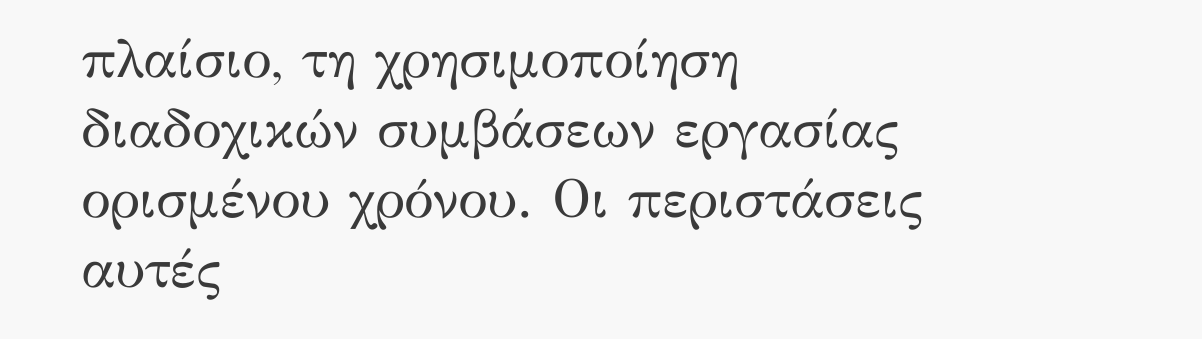πλαίσιο, τη χρησιμοποίηση διαδοχικών συμβάσεων εργασίας ορισμένου χρόνου. Οι περιστάσεις αυτές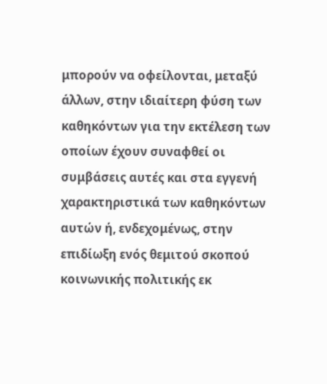μπορούν να οφείλονται, μεταξύ άλλων, στην ιδιαίτερη φύση των καθηκόντων για την εκτέλεση των οποίων έχουν συναφθεί οι συμβάσεις αυτές και στα εγγενή χαρακτηριστικά των καθηκόντων αυτών ή, ενδεχομένως, στην επιδίωξη ενός θεμιτού σκοπού κοινωνικής πολιτικής εκ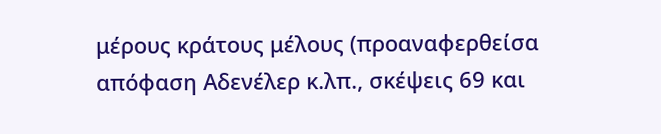μέρους κράτους μέλους (προαναφερθείσα απόφαση Αδενέλερ κ.λπ., σκέψεις 69 και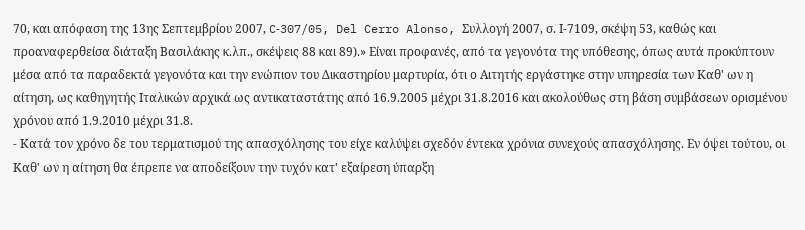70, και απόφαση της 13ης Σεπτεμβρίου 2007, C‑307/05, Del Cerro Alonso, Συλλογή 2007, σ. Ι‑7109, σκέψη 53, καθώς και προαναφερθείσα διάταξη Βασιλάκης κ.λπ., σκέψεις 88 και 89).» Είναι προφανές, από τα γεγονότα της υπόθεσης, όπως αυτά προκύπτουν μέσα από τα παραδεκτά γεγονότα και την ενώπιον του Δικαστηρίου μαρτυρία, ότι ο Αιτητής εργάστηκε στην υπηρεσία των Καθ' ων η αίτηση, ως καθηγητής Ιταλικών αρχικά ως αντικαταστάτης από 16.9.2005 μέχρι 31.8.2016 και ακολούθως στη βάση συμβάσεων ορισμένου χρόνου από 1.9.2010 μέχρι 31.8.
- Κατά τον χρόνο δε του τερματισμού της απασχόλησης του είχε καλύψει σχεδόν έντεκα χρόνια συνεχούς απασχόλησης. Εν όψει τούτου, οι Καθ' ων η αίτηση θα έπρεπε να αποδείξουν την τυχόν κατ' εξαίρεση ύπαρξη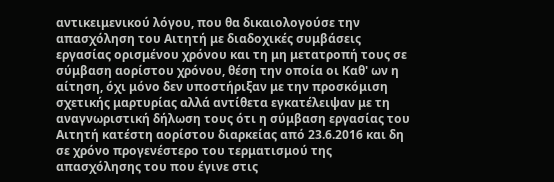αντικειμενικού λόγου, που θα δικαιολογούσε την απασχόληση του Αιτητή με διαδοχικές συμβάσεις εργασίας ορισμένου χρόνου και τη μη μετατροπή τους σε σύμβαση αορίστου χρόνου, θέση την οποία οι Καθ' ων η αίτηση, όχι μόνο δεν υποστήριξαν με την προσκόμιση σχετικής μαρτυρίας αλλά αντίθετα εγκατέλειψαν με τη αναγνωριστική δήλωση τους ότι η σύμβαση εργασίας του Αιτητή κατέστη αορίστου διαρκείας από 23.6.2016 και δη σε χρόνο προγενέστερο του τερματισμού της απασχόλησης του που έγινε στις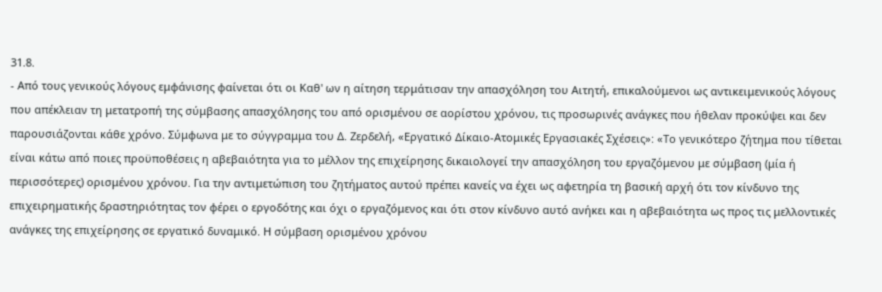31.8.
- Από τους γενικούς λόγους εμφάνισης φαίνεται ότι οι Καθ' ων η αίτηση τερμάτισαν την απασχόληση του Αιτητή, επικαλούμενοι ως αντικειμενικούς λόγους που απέκλειαν τη μετατροπή της σύμβασης απασχόλησης του από ορισμένου σε αορίστου χρόνου, τις προσωρινές ανάγκες που ήθελαν προκύψει και δεν παρουσιάζονται κάθε χρόνο. Σύμφωνα με το σύγγραμμα του Δ. Ζερδελή, «Εργατικό Δίκαιο-Ατομικές Εργασιακές Σχέσεις»: «Το γενικότερο ζήτημα που τίθεται είναι κάτω από ποιες προϋποθέσεις η αβεβαιότητα για το μέλλον της επιχείρησης δικαιολογεί την απασχόληση του εργαζόμενου με σύμβαση (μία ή περισσότερες) ορισμένου χρόνου. Για την αντιμετώπιση του ζητήματος αυτού πρέπει κανείς να έχει ως αφετηρία τη βασική αρχή ότι τον κίνδυνο της επιχειρηματικής δραστηριότητας τον φέρει ο εργοδότης και όχι ο εργαζόμενος και ότι στον κίνδυνο αυτό ανήκει και η αβεβαιότητα ως προς τις μελλοντικές ανάγκες της επιχείρησης σε εργατικό δυναμικό. Η σύμβαση ορισμένου χρόνου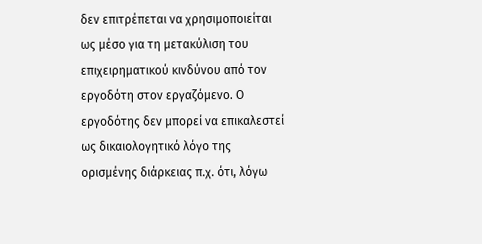δεν επιτρέπεται να χρησιμοποιείται ως μέσο για τη μετακύλιση του επιχειρηματικού κινδύνου από τον εργοδότη στον εργαζόμενο. Ο εργοδότης δεν μπορεί να επικαλεστεί ως δικαιολογητικό λόγο της ορισμένης διάρκειας π.χ. ότι, λόγω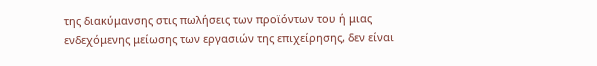της διακύμανσης στις πωλήσεις των προϊόντων του ή μιας ενδεχόμενης μείωσης των εργασιών της επιχείρησης, δεν είναι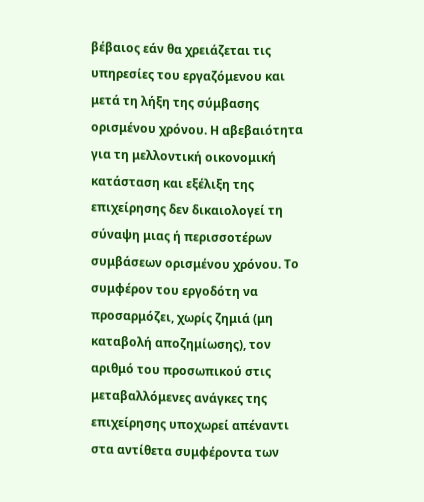βέβαιος εάν θα χρειάζεται τις υπηρεσίες του εργαζόμενου και μετά τη λήξη της σύμβασης ορισμένου χρόνου. Η αβεβαιότητα για τη μελλοντική οικονομική κατάσταση και εξέλιξη της επιχείρησης δεν δικαιολογεί τη σύναψη μιας ή περισσοτέρων συμβάσεων ορισμένου χρόνου. Το συμφέρον του εργοδότη να προσαρμόζει, χωρίς ζημιά (μη καταβολή αποζημίωσης), τον αριθμό του προσωπικού στις μεταβαλλόμενες ανάγκες της επιχείρησης υποχωρεί απέναντι στα αντίθετα συμφέροντα των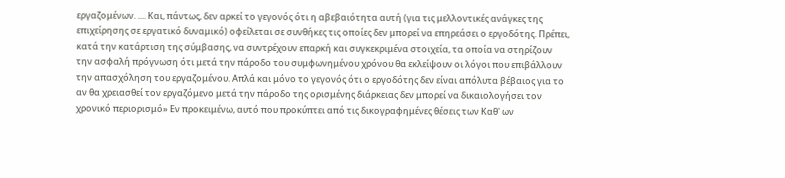εργαζομένων. .... Και, πάντως, δεν αρκεί το γεγονός ότι η αβεβαιότητα αυτή (για τις μελλοντικές ανάγκες της επιχείρησης σε εργατικό δυναμικό) οφείλεται σε συνθήκες τις οποίες δεν μπορεί να επηρεάσει ο εργοδότης. Πρέπει, κατά την κατάρτιση της σύμβασης, να συντρέχουν επαρκή και συγκεκριμένα στοιχεία, τα οποία να στηρίζουν την ασφαλή πρόγνωση ότι μετά την πάροδο του συμφωνημένου χρόνου θα εκλείψουν οι λόγοι που επιβάλλουν την απασχόληση του εργαζομένου. Απλά και μόνο το γεγονός ότι ο εργοδότης δεν είναι απόλυτα βέβαιος για το αν θα χρειασθεί τον εργαζόμενο μετά την πάροδο της ορισμένης διάρκειας δεν μπορεί να δικαιολογήσει τον χρονικό περιορισμό» Εν προκειμένω, αυτό που προκύπτει από τις δικογραφημένες θέσεις των Καθ' ων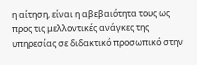η αίτηση, είναι η αβεβαιότητα τους ως προς τις μελλοντικές ανάγκες της υπηρεσίας σε διδακτικό προσωπικό στην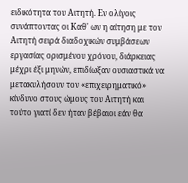ειδικότητα του Αιτητή. Εν ολίγοις συνάπτοντας οι Καθ' ων η αίτηση με τον Αιτητή σειρά διαδοχικών συμβάσεων εργασίας ορισμένου χρόνου, διάρκειας μέχρι έξι μηνών, επιδίωξαν ουσιαστικά να μετακυλήσουν τον «επιχειρηματικό» κίνδυνο στους ώμους του Αιτητή και τούτο γιατί δεν ήταν βέβαιοι εάν θα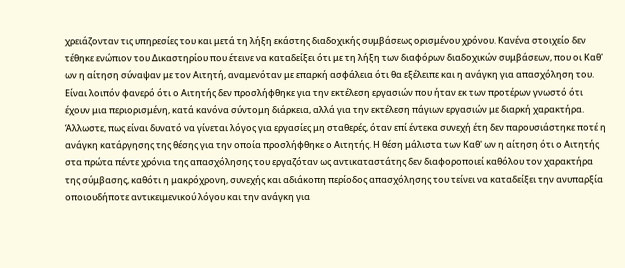χρειάζονταν τις υπηρεσίες του και μετά τη λήξη εκάστης διαδοχικής συμβάσεως ορισμένου χρόνου. Κανένα στοιχείο δεν τέθηκε ενώπιον του Δικαστηρίου που έτεινε να καταδείξει ότι με τη λήξη των διαφόρων διαδοχικών συμβάσεων, που οι Καθ' ων η αίτηση σύναψαν με τον Αιτητή, αναμενόταν με επαρκή ασφάλεια ότι θα εξέλειπε και η ανάγκη για απασχόληση του. Είναι λοιπόν φανερό ότι ο Αιτητής δεν προσλήφθηκε για την εκτέλεση εργασιών που ήταν εκ των προτέρων γνωστό ότι έχουν μια περιορισμένη, κατά κανόνα σύντομη διάρκεια, αλλά για την εκτέλεση πάγιων εργασιών με διαρκή χαρακτήρα. Άλλωστε, πως είναι δυνατό να γίνεται λόγος για εργασίες μη σταθερές, όταν επί έντεκα συνεχή έτη δεν παρουσιάστηκε ποτέ η ανάγκη κατάργησης της θέσης για την οποία προσλήφθηκε ο Αιτητής. Η θέση μάλιστα των Καθ' ων η αίτηση ότι ο Αιτητής στα πρώτα πέντε χρόνια της απασχόλησης του εργαζόταν ως αντικαταστάτης δεν διαφοροποιεί καθόλου τον χαρακτήρα της σύμβασης, καθότι η μακρόχρονη, συνεχής και αδιάκοπη περίοδος απασχόλησης του τείνει να καταδείξει την ανυπαρξία οποιουδήποτε αντικειμενικού λόγου και την ανάγκη για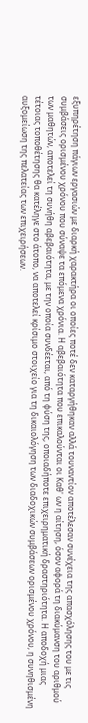εξυπηρέτηση πάγιων εργασιών με διαρκή χαρακτήρα οι οποίες ποτέ δεν καταργήθηκαν αλλά τουναντίον αποτέλεσαν συνέχεια της απασχόλησης του με τις συμβάσεις ορισμένου χρόνου που σύναψε τα επόμενα χρόνια. Η αβεβαιότητα που επικαλούνται οι Καθ' ων η αίτηση, όσον αφορά τη διακύμανση του αριθμού των μαθητών, αποτελεί τη συνήθη αβεβαιότητα, με την οποία συνδέεται, από τη φύση της, οποιαδήποτε επιχειρηματική δραστηριότητα. Η αποδοχή μιας τέτοιας τοποθέτησης θα κατέληγε στο άτοπο, να αποτελεί κρίσιμο στοιχείο για τη δικαιολόγηση των διαδοχικών συμβάσεων ορισμένου χρόνου, η συνηθισμένη αυξομείωση της πελατείας των επιχειρήσεων.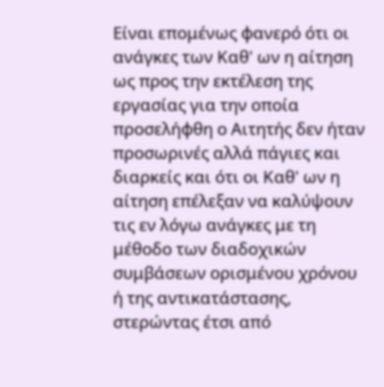Είναι επομένως φανερό ότι οι ανάγκες των Καθ' ων η αίτηση ως προς την εκτέλεση της εργασίας για την οποία προσελήφθη ο Αιτητής δεν ήταν προσωρινές αλλά πάγιες και διαρκείς και ότι οι Καθ' ων η αίτηση επέλεξαν να καλύψουν τις εν λόγω ανάγκες με τη μέθοδο των διαδοχικών συμβάσεων ορισμένου χρόνου ή της αντικατάστασης, στερώντας έτσι από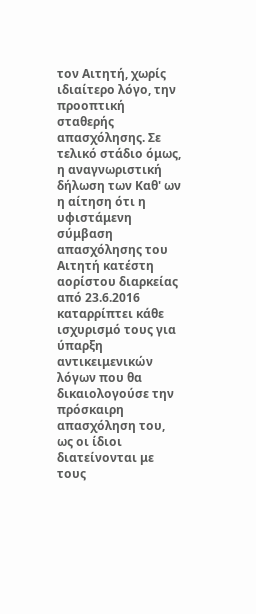τον Αιτητή, χωρίς ιδιαίτερο λόγο, την προοπτική σταθερής απασχόλησης. Σε τελικό στάδιο όμως, η αναγνωριστική δήλωση των Καθ' ων η αίτηση ότι η υφιστάμενη σύμβαση απασχόλησης του Αιτητή κατέστη αορίστου διαρκείας από 23.6.2016 καταρρίπτει κάθε ισχυρισμό τους για ύπαρξη αντικειμενικών λόγων που θα δικαιολογούσε την πρόσκαιρη απασχόληση του, ως οι ίδιοι διατείνονται με τους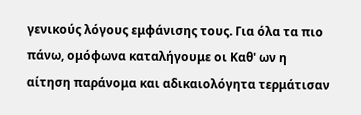γενικούς λόγους εμφάνισης τους. Για όλα τα πιο πάνω, ομόφωνα καταλήγουμε οι Καθ' ων η αίτηση παράνομα και αδικαιολόγητα τερμάτισαν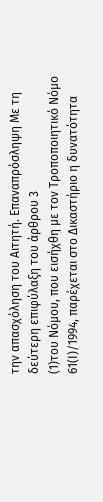την απασχόληση του Αιτητή. Επαναπρόσληψη Με τη δεύτερη επιφύλαξη του άρθρου 3
(1)του Νόμου, που εισήχθη με τον Τροποποιητικό Νόμο 61(Ι)/1994, παρέχεται στο Δικαστήριο η δυνατότητα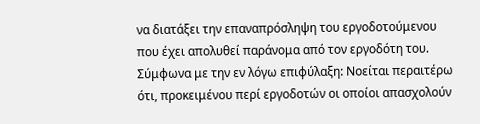να διατάξει την επαναπρόσληψη του εργοδοτούμενου που έχει απολυθεί παράνομα από τον εργοδότη του. Σύμφωνα με την εν λόγω επιφύλαξη: Νοείται περαιτέρω ότι, προκειμένου περί εργοδοτών οι οποίοι απασχολούν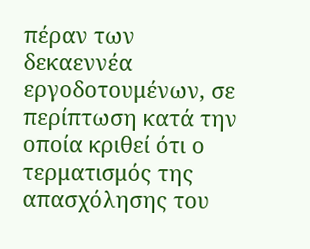πέραν των δεκαεννέα εργοδοτουμένων, σε περίπτωση κατά την οποία κριθεί ότι ο τερματισμός της απασχόλησης του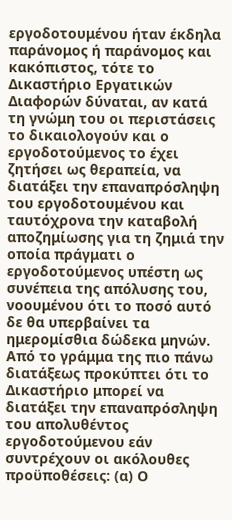εργοδοτουμένου ήταν έκδηλα παράνομος ή παράνομος και κακόπιστος, τότε το Δικαστήριο Εργατικών Διαφορών δύναται, αν κατά τη γνώμη του οι περιστάσεις το δικαιολογούν και ο εργοδοτούμενος το έχει ζητήσει ως θεραπεία, να διατάξει την επαναπρόσληψη του εργοδοτουμένου και ταυτόχρονα την καταβολή αποζημίωσης για τη ζημιά την οποία πράγματι ο εργοδοτούμενος υπέστη ως συνέπεια της απόλυσης του, νοουμένου ότι το ποσό αυτό δε θα υπερβαίνει τα ημερομίσθια δώδεκα μηνών. Από το γράμμα της πιο πάνω διατάξεως προκύπτει ότι το Δικαστήριο μπορεί να διατάξει την επαναπρόσληψη του απολυθέντος εργοδοτούμενου εάν συντρέχουν οι ακόλουθες προϋποθέσεις: (α) Ο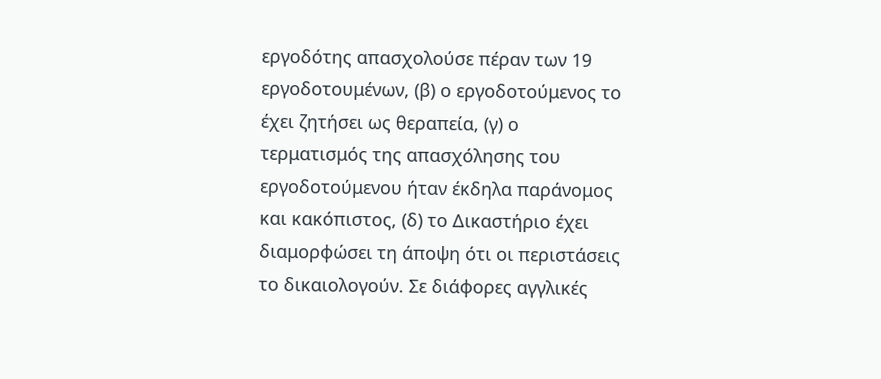εργοδότης απασχολούσε πέραν των 19 εργοδοτουμένων, (β) ο εργοδοτούμενος το έχει ζητήσει ως θεραπεία, (γ) ο τερματισμός της απασχόλησης του εργοδοτούμενου ήταν έκδηλα παράνομος και κακόπιστος, (δ) το Δικαστήριο έχει διαμορφώσει τη άποψη ότι οι περιστάσεις το δικαιολογούν. Σε διάφορες αγγλικές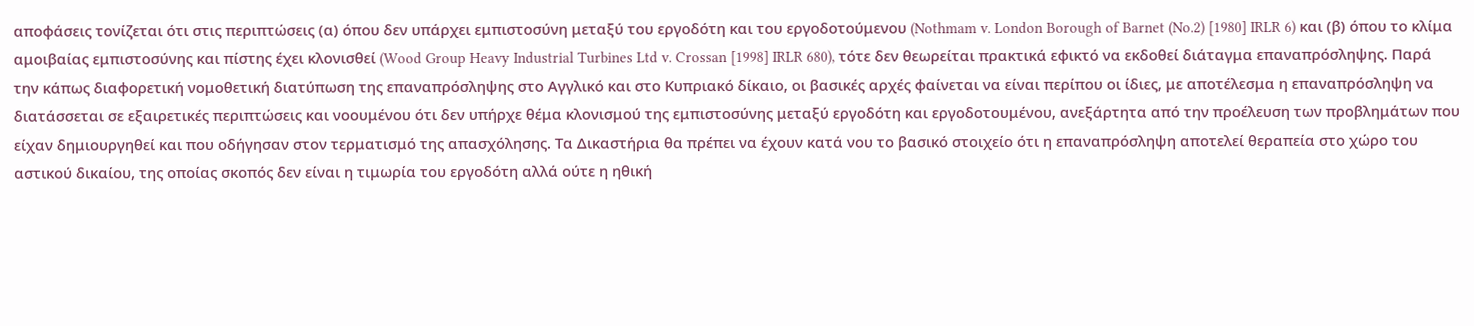αποφάσεις τονίζεται ότι στις περιπτώσεις (α) όπου δεν υπάρχει εμπιστοσύνη μεταξύ του εργοδότη και του εργοδοτούμενου (Nothmam v. London Borough of Barnet (No.2) [1980] IRLR 6) και (β) όπου το κλίμα αμοιβαίας εμπιστοσύνης και πίστης έχει κλονισθεί (Wood Group Heavy Industrial Turbines Ltd v. Crossan [1998] IRLR 680), τότε δεν θεωρείται πρακτικά εφικτό να εκδοθεί διάταγμα επαναπρόσληψης. Παρά την κάπως διαφορετική νομοθετική διατύπωση της επαναπρόσληψης στο Αγγλικό και στο Κυπριακό δίκαιο, οι βασικές αρχές φαίνεται να είναι περίπου οι ίδιες, με αποτέλεσμα η επαναπρόσληψη να διατάσσεται σε εξαιρετικές περιπτώσεις και νοουμένου ότι δεν υπήρχε θέμα κλονισμού της εμπιστοσύνης μεταξύ εργοδότη και εργοδοτουμένου, ανεξάρτητα από την προέλευση των προβλημάτων που είχαν δημιουργηθεί και που οδήγησαν στον τερματισμό της απασχόλησης. Τα Δικαστήρια θα πρέπει να έχουν κατά νου το βασικό στοιχείο ότι η επαναπρόσληψη αποτελεί θεραπεία στο χώρο του αστικού δικαίου, της οποίας σκοπός δεν είναι η τιμωρία του εργοδότη αλλά ούτε η ηθική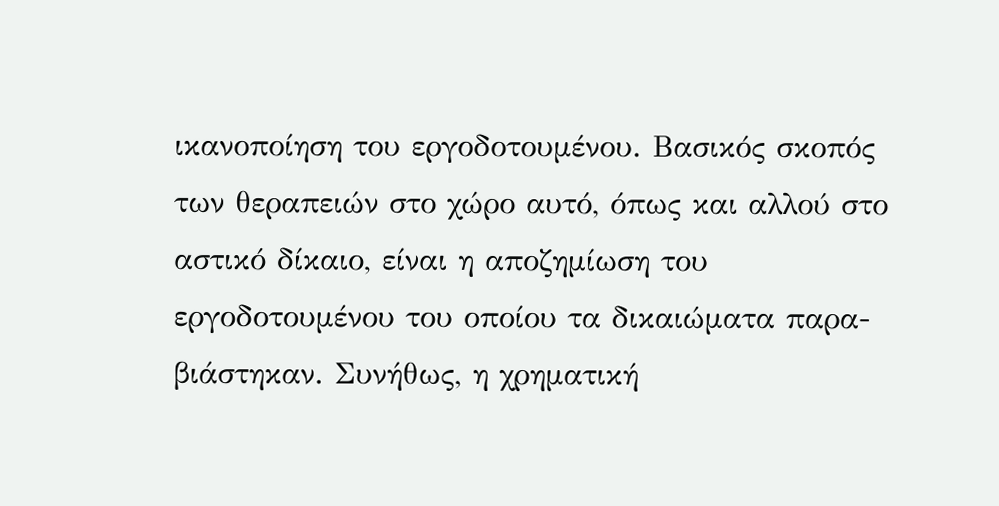ικανοποίηση του εργοδοτουμένου. Βασικός σκοπός των θεραπειών στο χώρο αυτό, όπως και αλλού στο αστικό δίκαιο, είναι η αποζημίωση του εργοδοτουμένου του οποίου τα δικαιώματα παρα-βιάστηκαν. Συνήθως, η χρηματική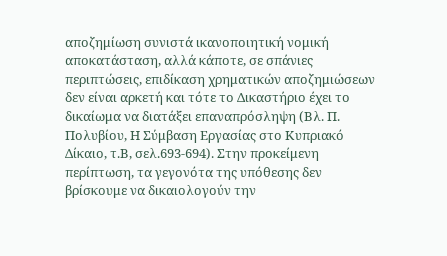αποζημίωση συνιστά ικανοποιητική νομική αποκατάσταση, αλλά κάποτε, σε σπάνιες περιπτώσεις, επιδίκαση χρηματικών αποζημιώσεων δεν είναι αρκετή και τότε το Δικαστήριο έχει το δικαίωμα να διατάξει επαναπρόσληψη (Βλ. Π. Πολυβίου, Η Σύμβαση Εργασίας στο Κυπριακό Δίκαιο, τ.Β, σελ.693-694). Στην προκείμενη περίπτωση, τα γεγονότα της υπόθεσης δεν βρίσκουμε να δικαιολογούν την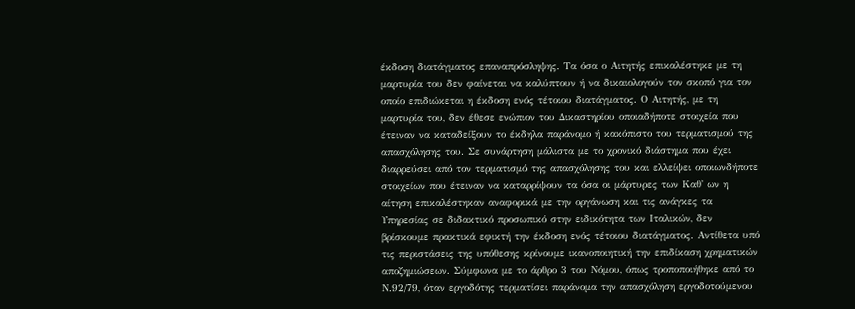έκδοση διατάγματος επαναπρόσληψης. Τα όσα ο Αιτητής επικαλέστηκε με τη μαρτυρία του δεν φαίνεται να καλύπτουν ή να δικαιολογούν τον σκοπό για τον οποίο επιδιώκεται η έκδοση ενός τέτοιου διατάγματος. Ο Αιτητής, με τη μαρτυρία του, δεν έθεσε ενώπιον του Δικαστηρίου οποιαδήποτε στοιχεία που έτειναν να καταδείξουν το έκδηλα παράνομο ή κακόπιστο του τερματισμού της απασχόλησης του. Σε συνάρτηση μάλιστα με το χρονικό διάστημα που έχει διαρρεύσει από τον τερματισμό της απασχόλησης του και ελλείψει οποιωνδήποτε στοιχείων που έτειναν να καταρρίψουν τα όσα οι μάρτυρες των Καθ' ων η αίτηση επικαλέστηκαν αναφορικά με την οργάνωση και τις ανάγκες τα Υπηρεσίας σε διδακτικό προσωπικό στην ειδικότητα των Ιταλικών, δεν βρίσκουμε πρακτικά εφικτή την έκδοση ενός τέτοιου διατάγματος. Αντίθετα υπό τις περιστάσεις της υπόθεσης κρίνουμε ικανοποιητική την επιδίκαση χρηματικών αποζημιώσεων. Σύμφωνα με το άρθρο 3 του Νόμου, όπως τροποποιήθηκε από το Ν.92/79, όταν εργοδότης τερματίσει παράνομα την απασχόληση εργοδοτούμενου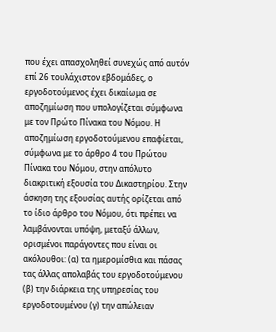που έχει απασχοληθεί συνεχώς από αυτόν επί 26 τουλάχιστον εβδομάδες, ο εργοδοτούμενος έχει δικαίωμα σε αποζημίωση που υπολογίζεται σύμφωνα με τον Πρώτο Πίνακα του Νόμου. Η αποζημίωση εργοδοτούμενου επαφίεται, σύμφωνα με το άρθρο 4 του Πρώτου Πίνακα του Νόμου, στην απόλυτο διακριτική εξουσία του Δικαστηρίου. Στην άσκηση της εξουσίας αυτής ορίζεται από το ίδιο άρθρο του Νόμου, ότι πρέπει να λαμβάνονται υπόψη, μεταξύ άλλων, ορισμένοι παράγοντες που είναι οι ακόλουθοι: (α) τα ημερομίσθια και πάσας τας άλλας απολαβάς του εργοδοτούμενου (β) την διάρκεια της υπηρεσίας του εργοδοτουμένου (γ) την απώλειαν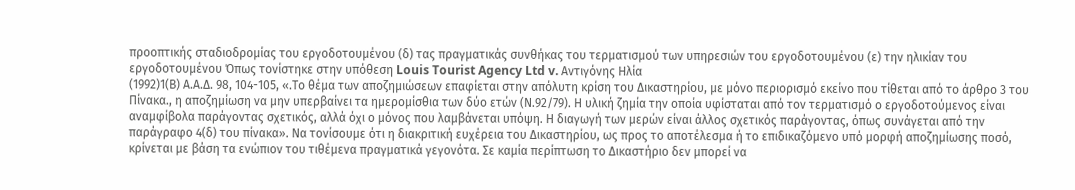προοπτικής σταδιοδρομίας του εργοδοτουμένου (δ) τας πραγματικάς συνθήκας του τερματισμού των υπηρεσιών του εργοδοτουμένου (ε) την ηλικίαν του εργοδοτουμένου Όπως τονίστηκε στην υπόθεση Louis Tourist Agency Ltd v. Αντιγόνης Ηλία
(1992)1(Β) Α.Α.Δ. 98, 104-105, «.Το θέμα των αποζημιώσεων επαφίεται στην απόλυτη κρίση του Δικαστηρίου, με μόνο περιορισμό εκείνο που τίθεται από το άρθρο 3 του Πίνακα., η αποζημίωση να μην υπερβαίνει τα ημερομίσθια των δύο ετών (Ν.92/79). Η υλική ζημία την οποία υφίσταται από τον τερματισμό ο εργοδοτούμενος είναι αναμφίβολα παράγοντας σχετικός, αλλά όχι ο μόνος που λαμβάνεται υπόψη. Η διαγωγή των μερών είναι άλλος σχετικός παράγοντας, όπως συνάγεται από την παράγραφο 4(δ) του πίνακα». Να τονίσουμε ότι η διακριτική ευχέρεια του Δικαστηρίου, ως προς το αποτέλεσμα ή το επιδικαζόμενο υπό μορφή αποζημίωσης ποσό, κρίνεται με βάση τα ενώπιον του τιθέμενα πραγματικά γεγονότα. Σε καμία περίπτωση το Δικαστήριο δεν μπορεί να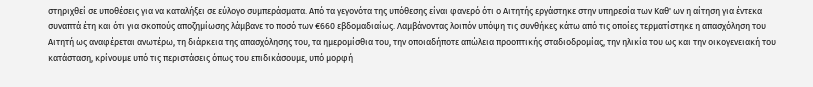στηριχθεί σε υποθέσεις για να καταλήξει σε εύλογο συμπεράσματα. Από τα γεγονότα της υπόθεσης είναι φανερό ότι ο Αιτητής εργάστηκε στην υπηρεσία των Καθ' ων η αίτηση για έντεκα συναπτά έτη και ότι για σκοπούς αποζημίωσης λάμβανε το ποσό των €660 εβδομαδιαίως. Λαμβάνοντας λοιπόν υπόψη τις συνθήκες κάτω από τις οποίες τερματίστηκε η απασχόληση του Αιτητή ως αναφέρεται ανωτέρω, τη διάρκεια της απασχόλησης του, τα ημερομίσθια του, την οποιαδήποτε απώλεια προοπτικής σταδιοδρομίας, την ηλικία του ως και την οικογενειακή του κατάσταση, κρίνουμε υπό τις περιστάσεις όπως του επιδικάσουμε, υπό μορφή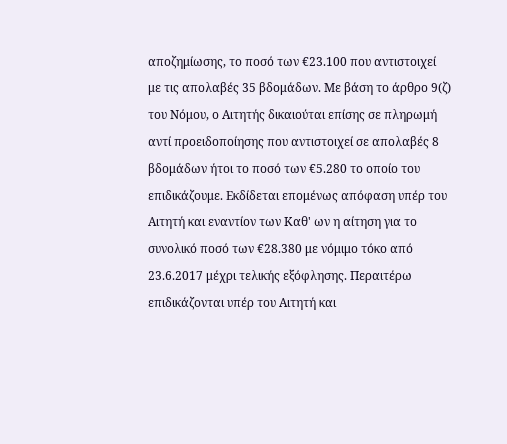αποζημίωσης, το ποσό των €23.100 που αντιστοιχεί με τις απολαβές 35 βδομάδων. Με βάση το άρθρο 9(ζ) του Νόμου, ο Αιτητής δικαιούται επίσης σε πληρωμή αντί προειδοποίησης που αντιστοιχεί σε απολαβές 8 βδομάδων ήτοι το ποσό των €5.280 το οποίο του επιδικάζουμε. Εκδίδεται επομένως απόφαση υπέρ του Αιτητή και εναντίον των Καθ' ων η αίτηση για το συνολικό ποσό των €28.380 με νόμιμο τόκο από 23.6.2017 μέχρι τελικής εξόφλησης. Περαιτέρω επιδικάζονται υπέρ του Αιτητή και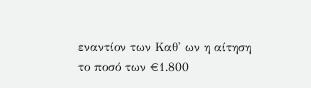εναντίον των Καθ' ων η αίτηση το ποσό των €1.800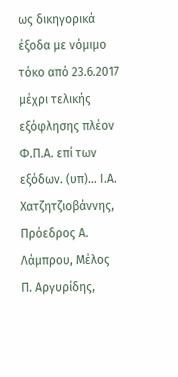ως δικηγορικά έξοδα με νόμιμο τόκο από 23.6.2017 μέχρι τελικής εξόφλησης πλέον Φ.Π.Α. επί των εξόδων. (υπ)... Ι.Α. Χατζητζιοβάννης, Πρόεδρος Α. Λάμπρου, Μέλος Π. Αργυρίδης,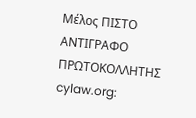Μέλος ΠΙΣΤΟ ΑΝΤΙΓΡΑΦΟ ΠΡΩΤΟΚΟΛΛΗΤΗΣ cylaw.org: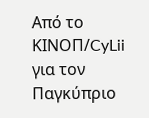Από το ΚΙΝOΠ/CyLii για τον Παγκύπριο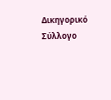Δικηγορικό Σύλλογο